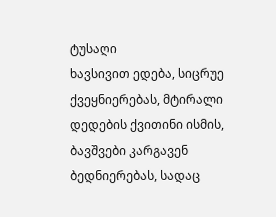ტუსაღი
ხავსივით ედება, სიცრუე ქვეყნიერებას, მტირალი დედების ქვითინი ისმის, ბავშვები კარგავენ ბედნიერებას, სადაც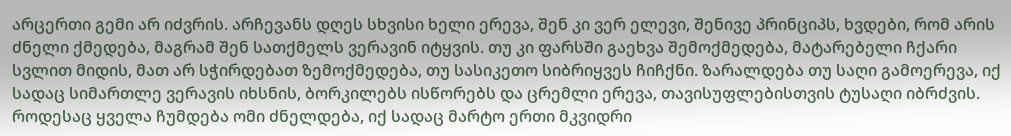არცერთი გემი არ იძვრის. არჩევანს დღეს სხვისი ხელი ერევა, შენ კი ვერ ელევი, შენივე პრინციპს, ხვდები, რომ არის ძნელი ქმედება, მაგრამ შენ სათქმელს ვერავინ იტყვის. თუ კი ფარსში გაეხვა შემოქმედება, მატარებელი ჩქარი სვლით მიდის, მათ არ სჭირდებათ ზემოქმედება, თუ სასიკეთო სიბრიყვეს ჩიჩქნი. ზარალდება თუ საღი გამოერევა, იქ სადაც სიმართლე ვერავის იხსნის, ბორკილებს ისწორებს და ცრემლი ერევა, თავისუფლებისთვის ტუსაღი იბრძვის. როდესაც ყველა ჩუმდება ომი ძნელდება, იქ სადაც მარტო ერთი მკვიდრი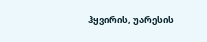ჰყვირის, უარესის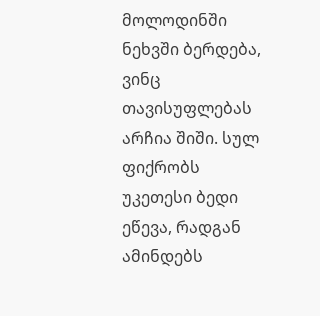მოლოდინში ნეხვში ბერდება, ვინც თავისუფლებას არჩია შიში. სულ ფიქრობს უკეთესი ბედი ეწევა, რადგან ამინდებს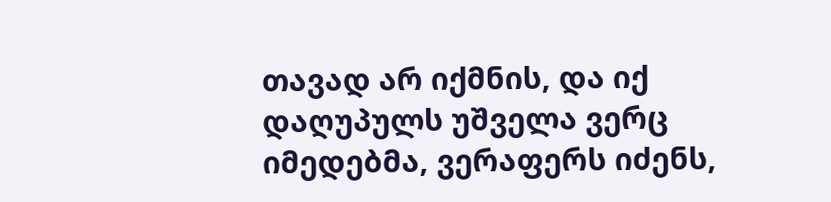თავად არ იქმნის, და იქ დაღუპულს უშველა ვერც იმედებმა, ვერაფერს იძენს,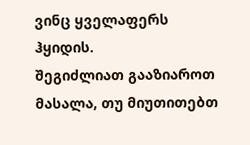ვინც ყველაფერს ჰყიდის.
შეგიძლიათ გააზიაროთ მასალა, თუ მიუთითებთ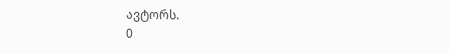ავტორს.
0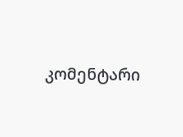კომენტარი